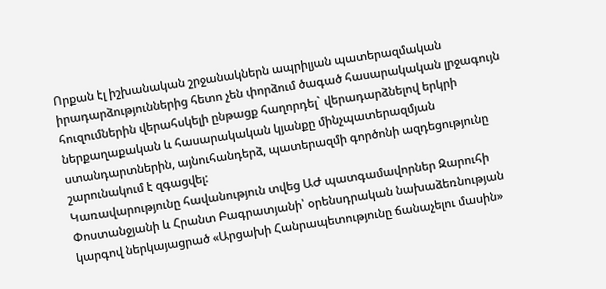Որքան էլ իշխանական շրջանակներն ապրիլյան պատերազմական իրադարձություններից հետո չեն փորձում ծագած հասարակական լրջագույն հուզումներին վերահսկելի ընթացք հաղորդել` վերադարձնելով երկրի ներքաղաքական և հասարակական կյանքը մինչպատերազմյան ստանդարտներին, այնուհանդերձ, պատերազմի գործոնի ազդեցությունը շարունակում է զգացվել:
Կառավարությունը հավանություն տվեց ԱԺ պատգամավորներ Զարուհի Փոստանջյանի և Հրանտ Բագրատյանի՝ օրենսդրական նախաձեռնության կարգով ներկայացրած «Արցախի Հանրապետությունը ճանաչելու մասին»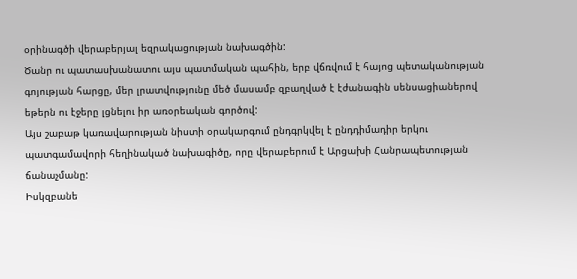օրինագծի վերաբերյալ եզրակացության նախագծին:
Ծանր ու պատասխանատու այս պատմական պահին, երբ վճռվում է հայոց պետականության գոյության հարցը, մեր լրատվությունը մեծ մասամբ զբաղված է էժանագին սենսացիաներով եթերն ու էջերը լցնելու իր առօրեական գործով:
Այս շաբաթ կառավարության նիստի օրակարգում ընդգրկվել է ընդդիմադիր երկու պատգամավորի հեղինակած նախագիծը, որը վերաբերում է Արցախի Հանրապետության ճանաչմանը:
Իսկզբանե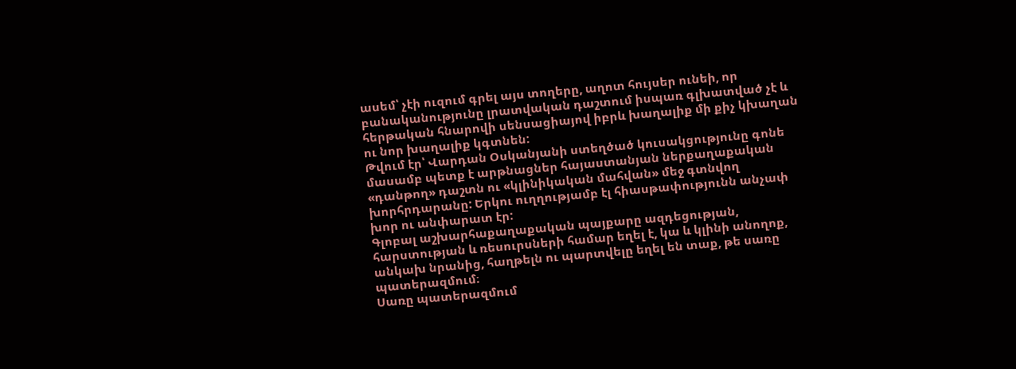ասեմ՝ չէի ուզում գրել այս տողերը, աղոտ հույսեր ունեի, որ բանականությունը լրատվական դաշտում իսպառ գլխատված չէ և հերթական հնարովի սենսացիայով իբրև խաղալիք մի քիչ կխաղան ու նոր խաղալիք կգտնեն:
Թվում էր՝ Վարդան Օսկանյանի ստեղծած կուսակցությունը գոնե մասամբ պետք է արթնացներ հայաստանյան ներքաղաքական «դանթող» դաշտն ու «կլինիկական մահվան» մեջ գտնվող խորհրդարանը: Երկու ուղղությամբ էլ հիասթափությունն անչափ խոր ու անփարատ էր:
Գլոբալ աշխարհաքաղաքական պայքարը ազդեցության, հարստության և ռեսուրսների համար եղել է, կա և կլինի անողոք, անկախ նրանից, հաղթելն ու պարտվելը եղել են տաք, թե սառը պատերազմում։
Սառը պատերազմում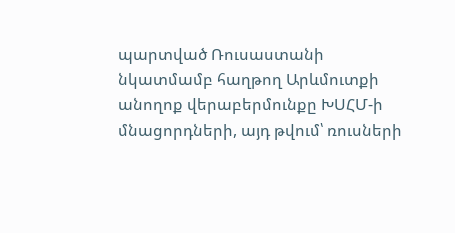պարտված Ռուսաստանի նկատմամբ հաղթող Արևմուտքի անողոք վերաբերմունքը ԽՍՀՄ-ի մնացորդների, այդ թվում՝ ռուսների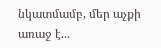նկատմամբ, մեր աչքի առաջ է...